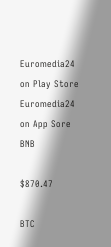Euromedia24 on Play Store Euromedia24 on App Sore
BNB

$870.47

BTC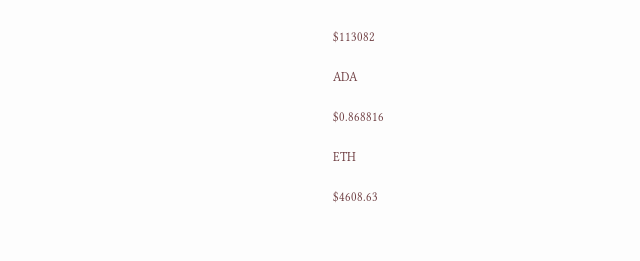$113082

ADA

$0.868816

ETH

$4608.63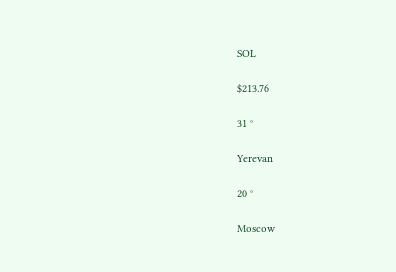SOL

$213.76

31 °

Yerevan

20 °

Moscow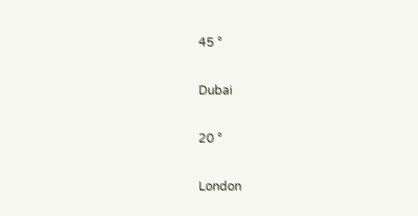45 °

Dubai

20 °

London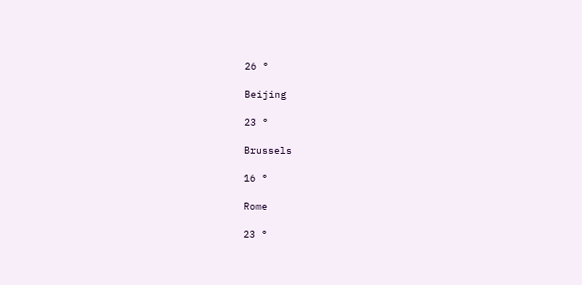26 °

Beijing

23 °

Brussels

16 °

Rome

23 °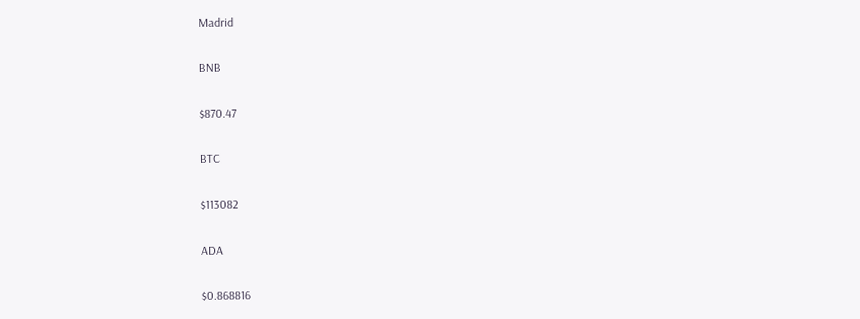Madrid

BNB

$870.47

BTC

$113082

ADA

$0.868816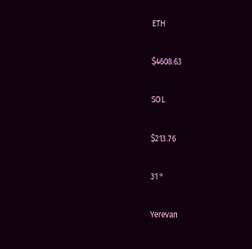ETH

$4608.63

SOL

$213.76

31 °

Yerevan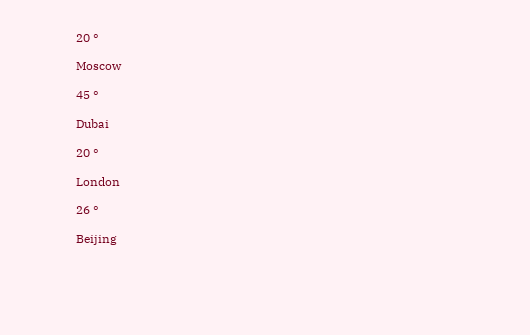20 °

Moscow

45 °

Dubai

20 °

London

26 °

Beijing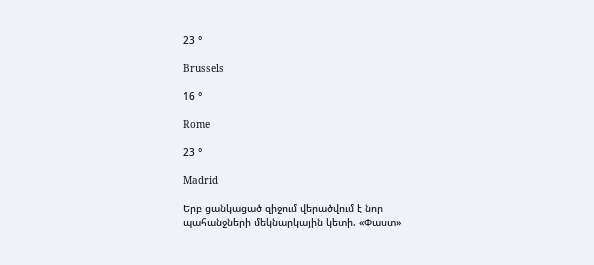23 °

Brussels

16 °

Rome

23 °

Madrid

Երբ ցանկացած զիջում վերածվում է նոր պահանջների մեկնարկային կետի. «Փաստ»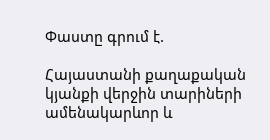Փաստը գրում է.

Հայաստանի քաղաքական կյանքի վերջին տարիների ամենակարևոր և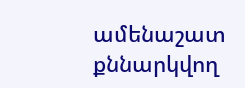ամենաշատ քննարկվող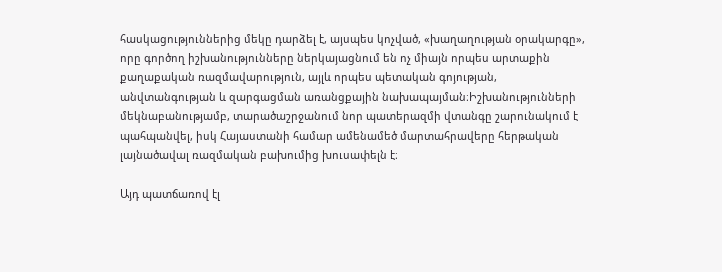հասկացություններից մեկը դարձել է, այսպես կոչված, «խաղաղության օրակարգը», որը գործող իշխանությունները ներկայացնում են ոչ միայն որպես արտաքին քաղաքական ռազմավարություն, այլև որպես պետական գոյության, անվտանգության և զարգացման առանցքային նախապայման։Իշխանությունների մեկնաբանությամբ, տարածաշրջանում նոր պատերազմի վտանգը շարունակում է պահպանվել, իսկ Հայաստանի համար ամենամեծ մարտահրավերը հերթական լայնածավալ ռազմական բախումից խուսափելն է։

Այդ պատճառով էլ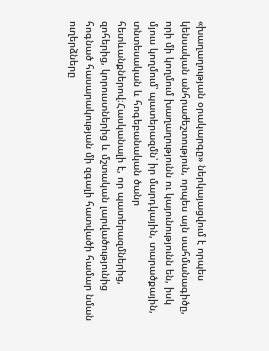«խաղաղության օրակարգը» ներկայացվում է որպես կենսական անհրաժեշտություն, որպես այն սահմանագիծը, որի մի կողմում խաղաղությունն ու կայունությունն են, իսկ մյուս կողմում՝ պատերազմն՝ իր մարդկային, տարածքային, տնտեսական և հոգեբանական ծանր հետևանքներով։Հասկանալի է, որ պատերազմներից, զոհերից, կորուստներից և մշտական լարվածությունից հոգնած հասարակության մի զգալի հատվածի համար նման ուղերձները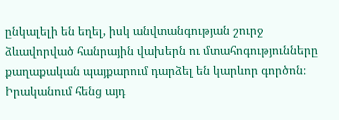ընկալելի են եղել, իսկ անվտանգության շուրջ ձևավորված հանրային վախերն ու մտահոգությունները քաղաքական պայքարում դարձել են կարևոր գործոն։
Իրականում հենց այդ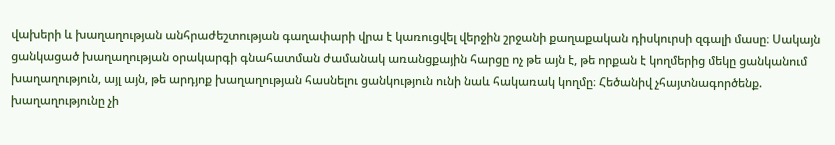վախերի և խաղաղության անհրաժեշտության գաղափարի վրա է կառուցվել վերջին շրջանի քաղաքական դիսկուրսի զգալի մասը։ Սակայն ցանկացած խաղաղության օրակարգի գնահատման ժամանակ առանցքային հարցը ոչ թե այն է, թե որքան է կողմերից մեկը ցանկանում խաղաղություն, այլ այն, թե արդյոք խաղաղության հասնելու ցանկություն ունի նաև հակառակ կողմը։ Հեծանիվ չհայտնագործենք. խաղաղությունը չի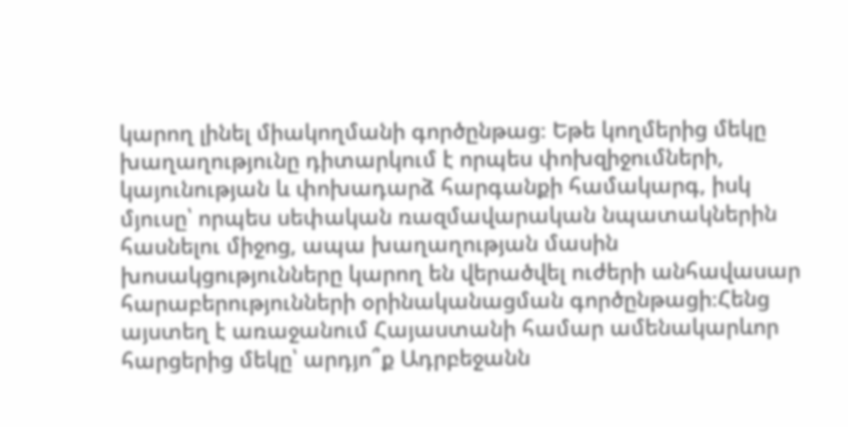կարող լինել միակողմանի գործընթաց։ Եթե կողմերից մեկը խաղաղությունը դիտարկում է որպես փոխզիջումների, կայունության և փոխադարձ հարգանքի համակարգ, իսկ մյուսը՝ որպես սեփական ռազմավարական նպատակներին հասնելու միջոց, ապա խաղաղության մասին խոսակցությունները կարող են վերածվել ուժերի անհավասար հարաբերությունների օրինականացման գործընթացի։Հենց այստեղ է առաջանում Հայաստանի համար ամենակարևոր հարցերից մեկը՝ արդյո՞ք Ադրբեջանն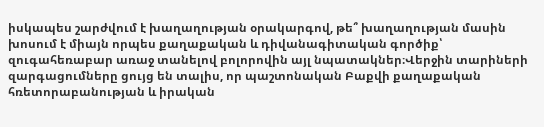իսկապես շարժվում է խաղաղության օրակարգով, թե՞ խաղաղության մասին խոսում է միայն որպես քաղաքական և դիվանագիտական գործիք՝ զուգահեռաբար առաջ տանելով բոլորովին այլ նպատակներ։Վերջին տարիների զարգացումները ցույց են տալիս, որ պաշտոնական Բաքվի քաղաքական հռետորաբանության և իրական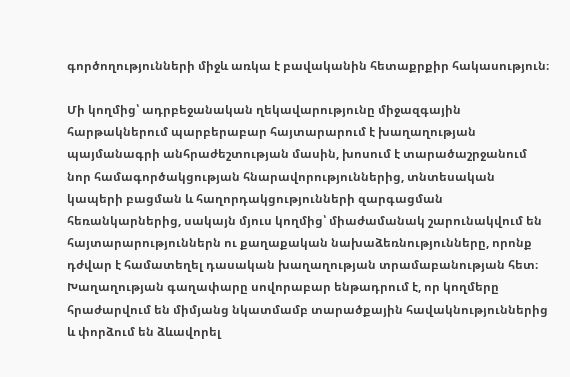գործողությունների միջև առկա է բավականին հետաքրքիր հակասություն։

Մի կողմից՝ ադրբեջանական ղեկավարությունը միջազգային հարթակներում պարբերաբար հայտարարում է խաղաղության պայմանագրի անհրաժեշտության մասին, խոսում է տարածաշրջանում նոր համագործակցության հնարավորություններից, տնտեսական կապերի բացման և հաղորդակցությունների զարգացման հեռանկարներից, սակայն մյուս կողմից՝ միաժամանակ շարունակվում են հայտարարություններն ու քաղաքական նախաձեռնությունները, որոնք դժվար է համատեղել դասական խաղաղության տրամաբանության հետ։ Խաղաղության գաղափարը սովորաբար ենթադրում է, որ կողմերը հրաժարվում են միմյանց նկատմամբ տարածքային հավակնություններից և փորձում են ձևավորել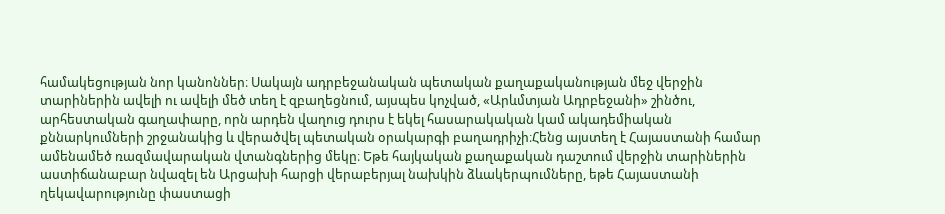համակեցության նոր կանոններ։ Սակայն ադրբեջանական պետական քաղաքականության մեջ վերջին տարիներին ավելի ու ավելի մեծ տեղ է զբաղեցնում, այսպես կոչված, «Արևմտյան Ադրբեջանի» շինծու, արհեստական գաղափարը, որն արդեն վաղուց դուրս է եկել հասարակական կամ ակադեմիական քննարկումների շրջանակից և վերածվել պետական օրակարգի բաղադրիչի։Հենց այստեղ է Հայաստանի համար ամենամեծ ռազմավարական վտանգներից մեկը։ Եթե հայկական քաղաքական դաշտում վերջին տարիներին աստիճանաբար նվազել են Արցախի հարցի վերաբերյալ նախկին ձևակերպումները, եթե Հայաստանի ղեկավարությունը փաստացի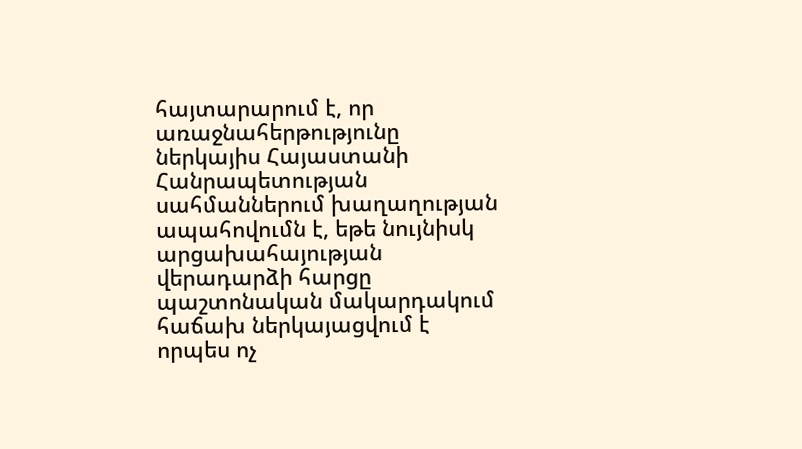հայտարարում է, որ առաջնահերթությունը ներկայիս Հայաստանի Հանրապետության սահմաններում խաղաղության ապահովումն է, եթե նույնիսկ արցախահայության վերադարձի հարցը պաշտոնական մակարդակում հաճախ ներկայացվում է որպես ոչ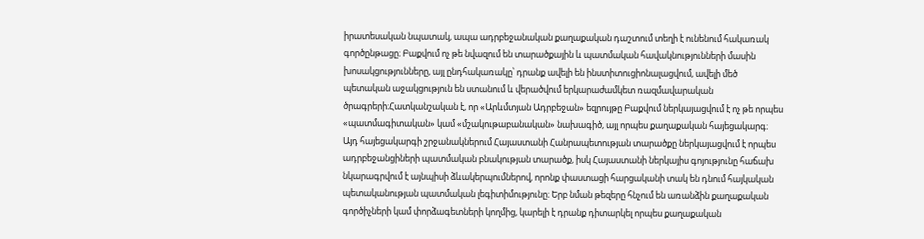իրատեսական նպատակ, ապա ադրբեջանական քաղաքական դաշտում տեղի է ունենում հակառակ գործընթացը։ Բաքվում ոչ թե նվազում են տարածքային և պատմական հավակնությունների մասին խոսակցությունները, այլ ընդհակառակը՝ դրանք ավելի են ինստիտուցիոնալացվում, ավելի մեծ պետական աջակցություն են ստանում և վերածվում երկարաժամկետ ռազմավարական ծրագրերի։Հատկանշական է, որ «Արևմտյան Ադրբեջան» եզրույթը Բաքվում ներկայացվում է ոչ թե որպես «պատմագիտական» կամ «մշակութաբանական» նախագիծ, այլ որպես քաղաքական հայեցակարգ։ Այդ հայեցակարգի շրջանակներում Հայաստանի Հանրապետության տարածքը ներկայացվում է որպես ադրբեջանցիների պատմական բնակության տարածք, իսկ Հայաստանի ներկայիս գոյությունը հաճախ նկարագրվում է այնպիսի ձևակերպումներով, որոնք փաստացի հարցականի տակ են դնում հայկական պետականության պատմական լեգիտիմությունը։ Երբ նման թեզերը հնչում են առանձին քաղաքական գործիչների կամ փորձագետների կողմից, կարելի է դրանք դիտարկել որպես քաղաքական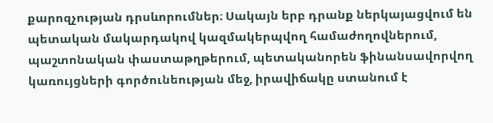քարոզչության դրսևորումներ։ Սակայն երբ դրանք ներկայացվում են պետական մակարդակով կազմակերպվող համաժողովներում, պաշտոնական փաստաթղթերում, պետականորեն ֆինանսավորվող կառույցների գործունեության մեջ, իրավիճակը ստանում է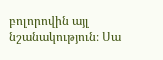բոլորովին այլ նշանակություն։ Սա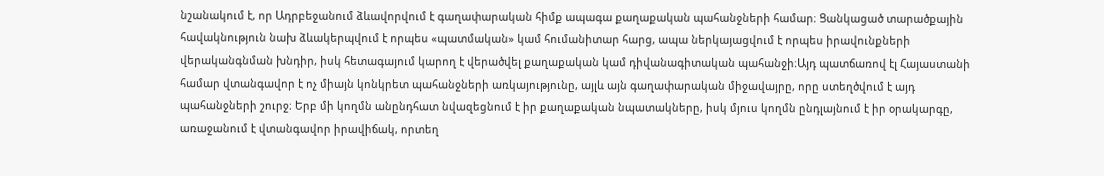նշանակում է, որ Ադրբեջանում ձևավորվում է գաղափարական հիմք ապագա քաղաքական պահանջների համար։ Ցանկացած տարածքային հավակնություն նախ ձևակերպվում է որպես «պատմական» կամ հումանիտար հարց, ապա ներկայացվում է որպես իրավունքների վերականգնման խնդիր, իսկ հետագայում կարող է վերածվել քաղաքական կամ դիվանագիտական պահանջի։Այդ պատճառով էլ Հայաստանի համար վտանգավոր է ոչ միայն կոնկրետ պահանջների առկայությունը, այլև այն գաղափարական միջավայրը, որը ստեղծվում է այդ պահանջների շուրջ։ Երբ մի կողմն անընդհատ նվազեցնում է իր քաղաքական նպատակները, իսկ մյուս կողմն ընդլայնում է իր օրակարգը, առաջանում է վտանգավոր իրավիճակ, որտեղ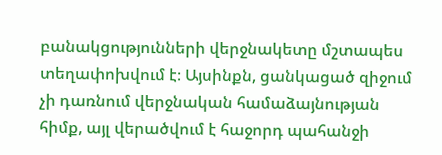բանակցությունների վերջնակետը մշտապես տեղափոխվում է։ Այսինքն, ցանկացած զիջում չի դառնում վերջնական համաձայնության հիմք, այլ վերածվում է հաջորդ պահանջի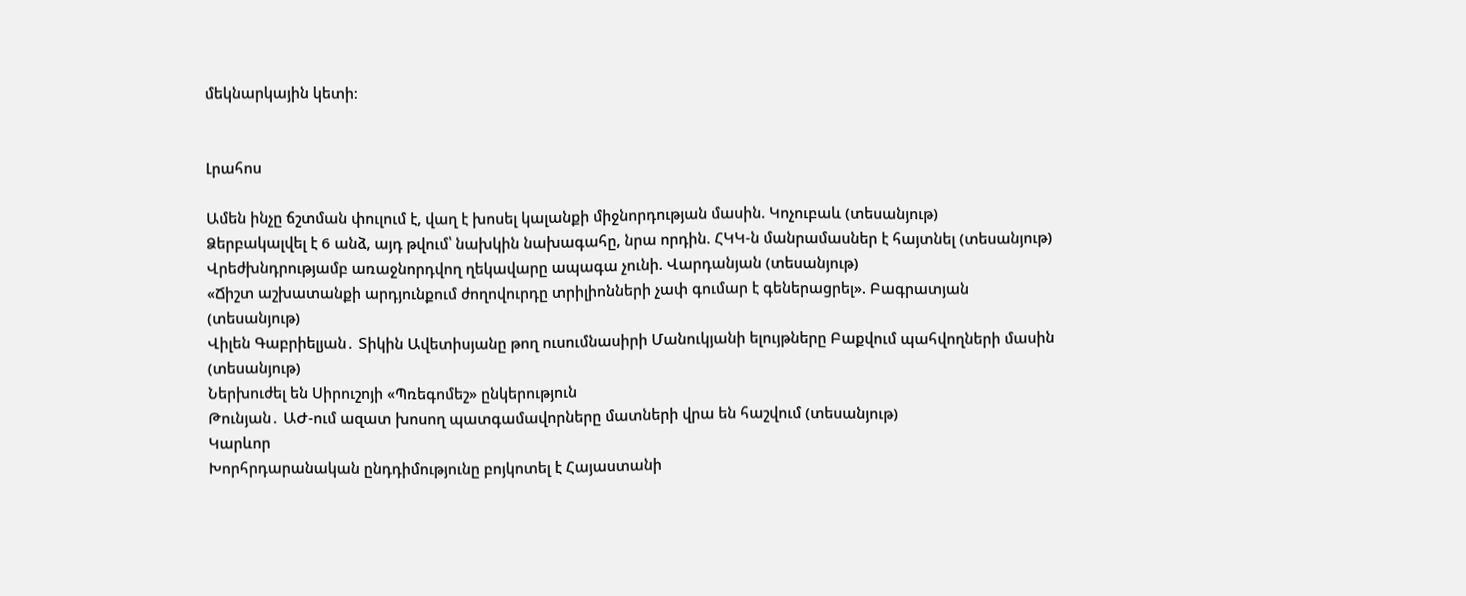մեկնարկային կետի։


Լրահոս

Ամեն ինչը ճշտման փուլում է, վաղ է խոսել կալանքի միջնորդության մասին. Կոչուբաև (տեսանյութ)
Ձերբակալվել է 6 անձ, այդ թվում՝ նախկին նախագահը, նրա որդին. ՀԿԿ-ն մանրամասներ է հայտնել (տեսանյութ)
Վրեժխնդրությամբ առաջնորդվող ղեկավարը ապագա չունի. Վարդանյան (տեսանյութ)
«Ճիշտ աշխատանքի արդյունքում ժողովուրդը տրիլիոնների չափ գումար է գեներացրել». Բագրատյան (տեսանյութ)
Վիլեն Գաբրիելյան․ Տիկին Ավետիսյանը թող ուսումնասիրի Մանուկյանի ելույթները Բաքվում պահվողների մասին (տեսանյութ)
Ներխուժել են Սիրուշոյի «Պռեգոմեշ» ընկերություն
Թունյան․ ԱԺ-ում ազատ խոսող պատգամավորները մատների վրա են հաշվում (տեսանյութ)
Կարևոր
Խորհրդարանական ընդդիմությունը բոյկոտել է Հայաստանի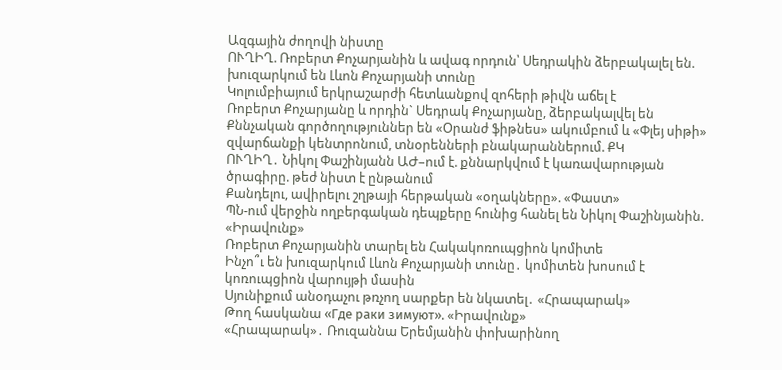Ազգային ժողովի նիստը
ՈՒՂԻՂ. Ռոբերտ Քոչարյանին և ավագ որդուն՝ Սեդրակին ձերբակալել են. խուզարկում են Լևոն Քոչարյանի տունը
Կոլումբիայում երկրաշարժի հետևանքով զոհերի թիվն աճել է
Ռոբերտ Քոչարյանը և որդին` Սեդրակ Քոչարյանը, ձերբակալվել են
Քննչական գործողություններ են «Օրանժ ֆիթնես» ակումբում և «Փլեյ սիթի» զվարճանքի կենտրոնում, տնօրենների բնակարաններում. ՔԿ
ՈՒՂԻՂ․ Նիկոլ Փաշինյանն ԱԺ–ում է. քննարկվում է կառավարության ծրագիրը. թեժ նիստ է ընթանում
Քանդելու, ավիրելու շղթայի հերթական «օղակները». «Փաստ»
ՊՆ-ում վերջին ողբերգական դեպքերը հունից հանել են Նիկոլ Փաշինյանին. «Իրավունք»
Ռոբերտ Քոչարյանին տարել են Հակակոռուպցիոն կոմիտե
Ինչո՞ւ են խուզարկում Լևոն Քոչարյանի տունը․ կոմիտեն խոսում է կոռուպցիոն վարույթի մասին
Սյունիքում անօդաչու թռչող սարքեր են նկատել․ «Հրապարակ»
Թող հասկանա «Где раки зимуют». «Իրավունք»
«Հրապարակ»․ Ռուզաննա Երեմյանին փոխարինող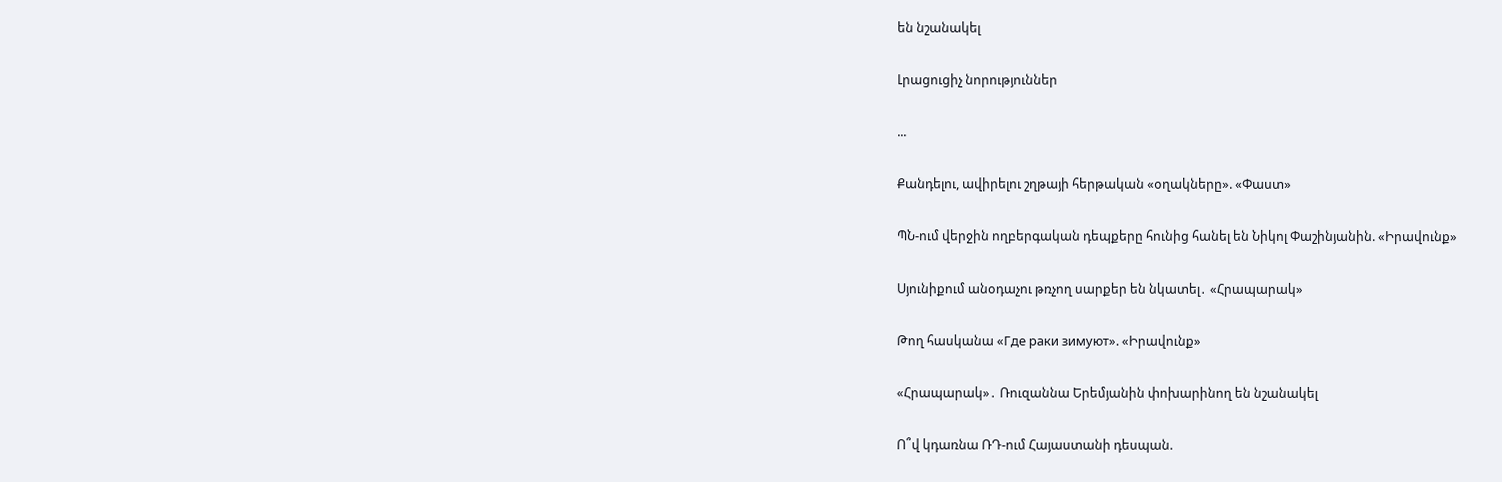են նշանակել

Լրացուցիչ նորություններ

...

Քանդելու, ավիրելու շղթայի հերթական «օղակները». «Փաստ»

ՊՆ-ում վերջին ողբերգական դեպքերը հունից հանել են Նիկոլ Փաշինյանին. «Իրավունք»

Սյունիքում անօդաչու թռչող սարքեր են նկատել․ «Հրապարակ»

Թող հասկանա «Где раки зимуют». «Իրավունք»

«Հրապարակ»․ Ռուզաննա Երեմյանին փոխարինող են նշանակել

Ո՞վ կդառնա ՌԴ-ում Հայաստանի դեսպան.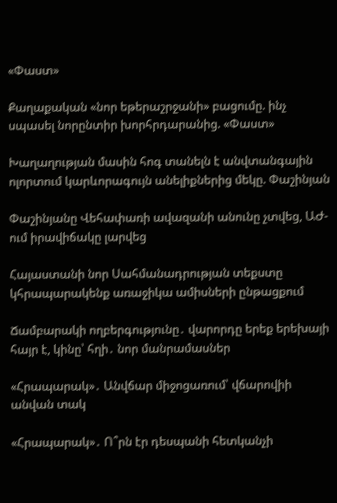«Փաստ»

Քաղաքական «նոր եթերաշրջանի» բացումը. ինչ սպասել նորընտիր խորհրդարանից. «Փաստ»

Խաղաղության մասին հոգ տանելն է անվտանգային ոլորտում կարևորագույն անելիքներից մեկը. Փաշինյան

Փաշինյանը Վեհափառի ավազանի անունը չտվեց, ԱԺ-ում իրավիճակը լարվեց

Հայաստանի նոր Սահմանադրության տեքստը կհրապարակենք առաջիկա ամիսների ընթացքում

Ճամբարակի ողբերգությունը․ վարորդը երեք երեխայի հայր է, կինը՝ հղի․ նոր մանրամասներ

«Հրապարակ»․ Անվճար միջոցառում՝ վճարովիի անվան տակ

«Հրապարակ»․ Ո՞րն էր դեսպանի հետկանչի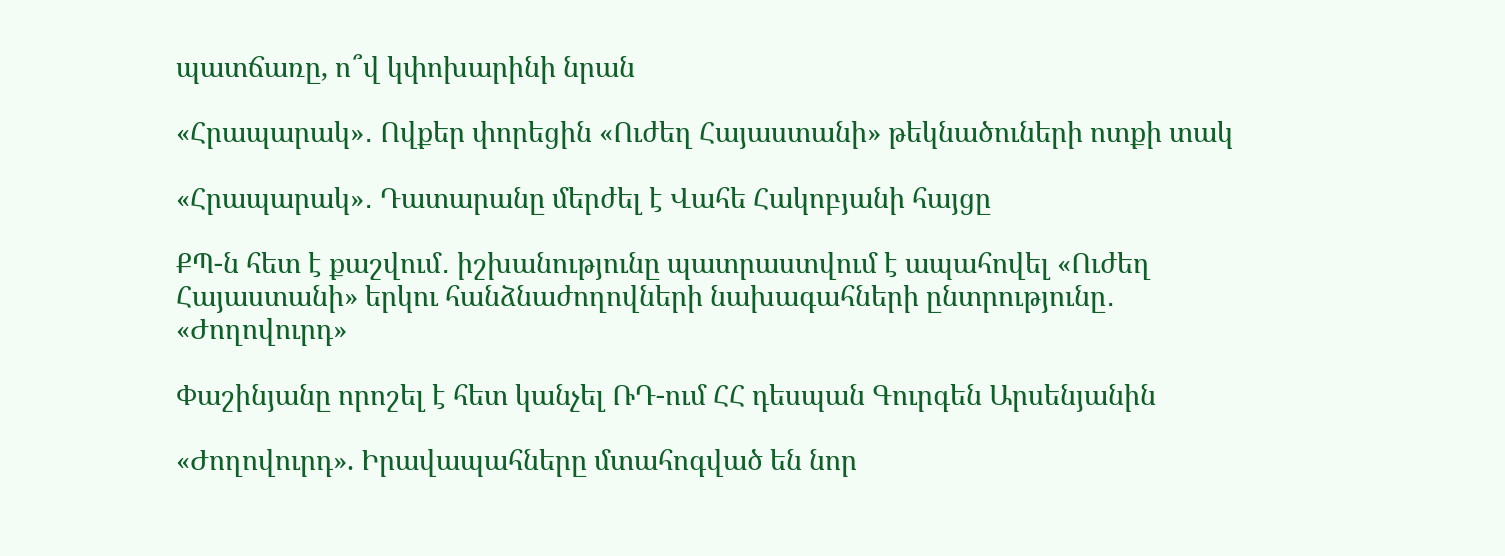պատճառը, ո՞վ կփոխարինի նրան

«Հրապարակ»․ Ովքեր փորեցին «Ուժեղ Հայաստանի» թեկնածուների ոտքի տակ

«Հրապարակ»․ Դատարանը մերժել է Վահե Հակոբյանի հայցը

ՔՊ-ն հետ է քաշվում․ իշխանությունը պատրաստվում է ապահովել «Ուժեղ Հայաստանի» երկու հանձնաժողովների նախագահների ընտրությունը․ «Ժողովուրդ»

Փաշինյանը որոշել է հետ կանչել ՌԴ-ում ՀՀ դեսպան Գուրգեն Արսենյանին

«Ժողովուրդ». Իրավապահները մտահոգված են նոր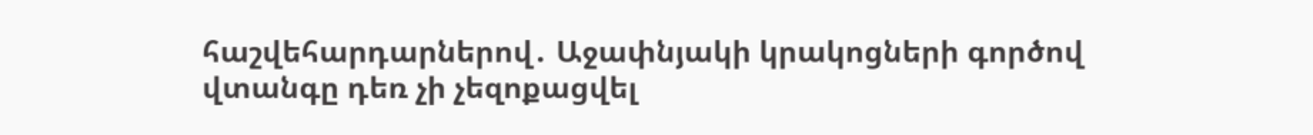հաշվեհարդարներով․ Աջափնյակի կրակոցների գործով վտանգը դեռ չի չեզոքացվել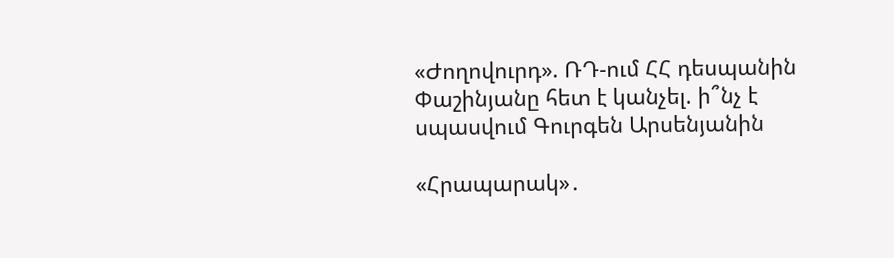«Ժողովուրդ». ՌԴ-ում ՀՀ դեսպանին Փաշինյանը հետ է կանչել. ի՞նչ է սպասվում Գուրգեն Արսենյանին

«Հրապարակ»․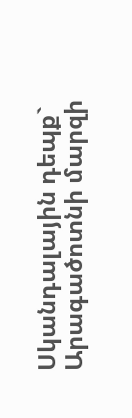Սկանդալային դեպք` Արագածոտնի մարզի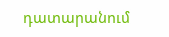դատարանում